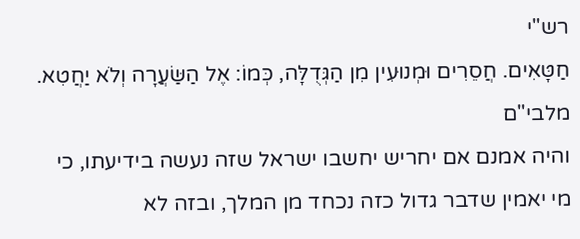רש"י
חַטָּאִים. חֲסֵרִים וּמְנוּעִין מִן הַגְּדֻלָּה, כְּמוֹ: אֶל הַשַּׂעֲרָה וְלֹא יַחֲטִא.
מלבי"ם
והיה אמנם אם יחריש יחשבו ישראל שזה נעשה בידיעתו, כי מי יאמין שדבר גדול כזה נכחד מן המלך, ובזה לא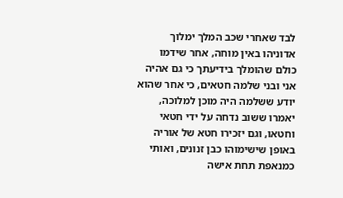לבד שאחרי שכב המלך ימלוך אדוניהו באין מוחה, אחר שידמו כולם שהומלך בידיעתך כי גם אהיה אני ובני שלמה חטאים, כי אחר שהוא יודע ששלמה היה מוכן למלוכה, יאמרו ששוב נדחה על ידי חטאי וחטאו, וגם יזכירו חטא של אוריה באופן שישימוהו כבן זנונים, ואותי כמנאפת תחת אישה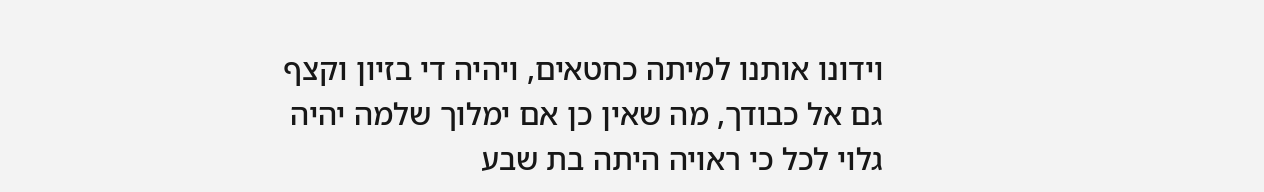וידונו אותנו למיתה כחטאים, ויהיה די בזיון וקצף גם אל כבודך, מה שאין כן אם ימלוך שלמה יהיה גלוי לכל כי ראויה היתה בת שבע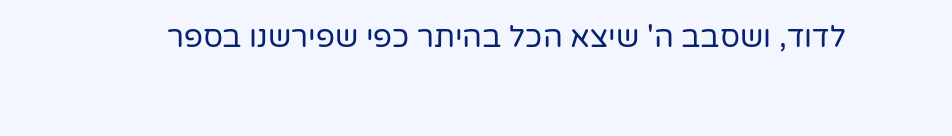לדוד, ושסבב ה' שיצא הכל בהיתר כפי שפירשנו בספר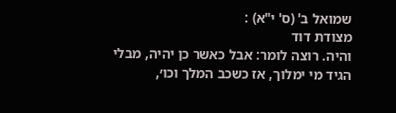שמואל ב' (ס' י"א) :
מצודת דוד
והיה. רוצה לומר: אבל כאשר כן יהיה, מבלי הגיד מי ימלוך, אז כשכב המלך וכו׳,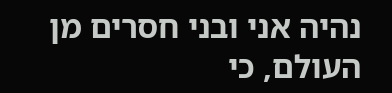נהיה אני ובני חסרים מן העולם, כי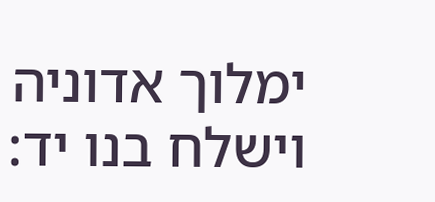ימלוך אדוניה וישלח בנו יד: